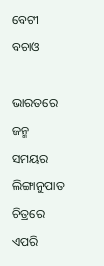ବେଟୀ ବଚାଓ

ଭାରତରେ ଜନ୍ମ ସମୟର ଲିଙ୍ଗାନୁପାତ ଚିତ୍ରରେ ଏପରି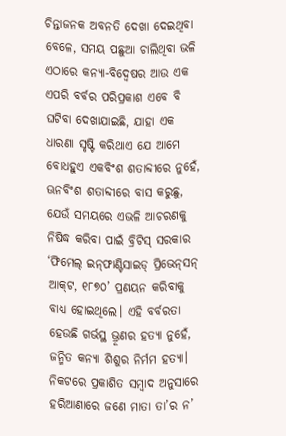ଚିନ୍ତାଜନକ ଅବନତି ଦେଖା ଦେଇଥିବା ବେଳେ, ସମୟ ପଛୁଆ ଚାଲିଥିବା ଭଳି ଏଠାରେ କନ୍ୟା-ବିଦ୍ବେଷର ଆଉ ଏକ ଏପରି ବର୍ବର ପରିପ୍ରକାଶ ଏବେ ବି ଘଟିବା ଦେଖାଯାଇଛି, ଯାହା ଏକ ଧାରଣା ସୃଷ୍ଟି କରିଥାଏ ଯେ ଆମେ ବୋଧହୁଏ ଏକବିଂଶ ଶତାବ୍ଦୀରେ ନୁହେଁ, ଊନବିଂଶ ଶତାବ୍ଦୀରେ ବାସ କରୁଛୁ, ଯେଉଁ ସମୟରେ ଏଭଳି ଆଚରଣକୁ ନିଷିଦ୍ଧ କରିବା ପାଇଁ ବ୍ରିଟିସ୍‌ ସରକାର ‘ଫିମେଲ୍‌ ଇନ୍‌ଫାଣ୍ଟିସାଇଡ୍‌ ପ୍ରିଭେନ୍‌ସନ୍‌ ଆକ୍‌ଟ, ୧୮୭୦’ ପ୍ରଣୟନ କରିବାକୁ ବାଧ୍ୟ ହୋଇଥିଲେ। ଏହି ବର୍ବରତା ହେଉଛି ଗର୍ଭସ୍ଥ ଭ୍ରୂଣର ହତ୍ୟା ନୁହେଁ, ଜନ୍ମିତ କନ୍ୟା ଶିଶୁର ନିର୍ମମ ହତ୍ୟା। ନିକଟରେ ପ୍ରକାଶିତ ସମ୍ବାଦ ଅନୁସାରେ ହରିଆଣାରେ ଜଣେ ମାତା ତା’ର ନ’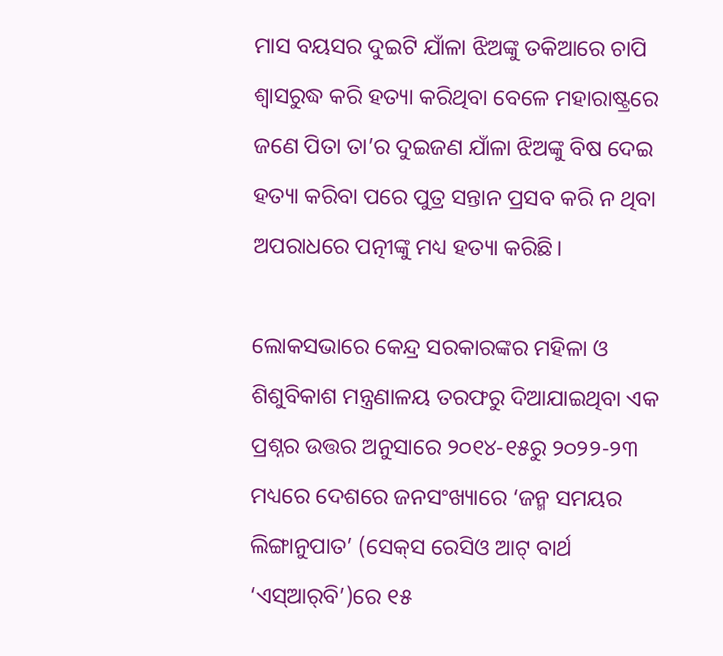ମାସ ବୟସର ଦୁଇଟି ଯାଁଳା ଝିଅଙ୍କୁ ତକିଆରେ ଚାପି ଶ୍ବାସରୁଦ୍ଧ କରି ହତ୍ୟା କରିଥିବା ବେଳେ ମହାରାଷ୍ଟ୍ରରେ ଜଣେ ପିତା ତା’ର ଦୁଇଜଣ ଯାଁଳା ଝିଅଙ୍କୁ ବିଷ ଦେଇ ହତ୍ୟା କରିବା ପରେ ପୁତ୍ର ସନ୍ତାନ ପ୍ରସବ କରି ନ ଥିବା ଅପରାଧରେ ପତ୍ନୀଙ୍କୁ ମଧ୍ୟ ହତ୍ୟା କରିଛି।

ଲୋକସଭାରେ କେନ୍ଦ୍ର ସରକାରଙ୍କର ମହିଳା ଓ ଶିଶୁବିକାଶ ମନ୍ତ୍ରଣାଳୟ ତରଫରୁ ଦିଆଯାଇଥିବା ଏକ ପ୍ରଶ୍ନର ଉତ୍ତର ଅନୁସାରେ ୨୦୧୪-୧୫ରୁ ୨୦୨୨-୨୩ ମଧ୍ୟରେ ଦେଶରେ ଜନସଂଖ୍ୟାରେ ‘ଜନ୍ମ ସମୟର ଲିଙ୍ଗାନୁପାତ’ (ସେକ୍‌ସ ରେସିଓ ଆଟ୍‌ ବାର୍ଥ ‘ଏସ୍‌ଆର୍‌ବି’)ରେ ୧୫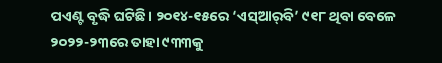ପଏଣ୍ଟ ବୃଦ୍ଧି ଘଟିଛି। ୨୦୧୪-୧୫ରେ ‘ଏସ୍‌ଆର୍‌ବି’ ୯୧୮ ଥିବା ବେଳେ ୨୦୨୨-୨୩ରେ ତାହା ୯୩୩କୁ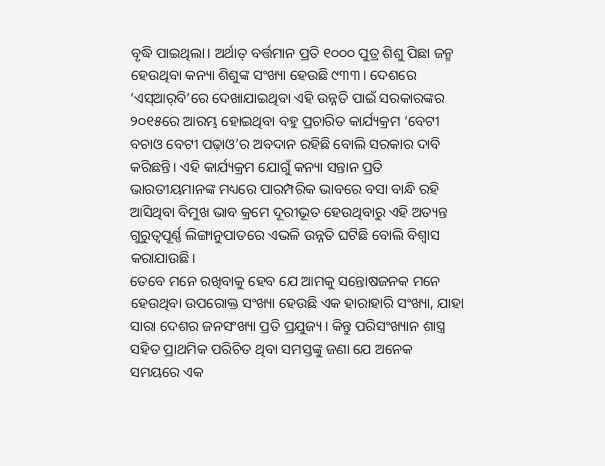ବୃଦ୍ଧି ପାଇଥିଲା। ଅର୍ଥାତ୍‌ ବର୍ତ୍ତମାନ ପ୍ରତି ୧୦୦୦ ପୁତ୍ର ଶିଶୁ ପିଛା ଜନ୍ମ ହେଉଥିବା କନ୍ୟା ଶିଶୁଙ୍କ ସଂଖ୍ୟା ହେଉଛି ୯୩୩। ଦେଶରେ ‘ଏସ୍‌ଆର୍‌ବି’ରେ ଦେଖାଯାଇଥିବା ଏହି ଉନ୍ନତି ପାଇଁ ସରକାରଙ୍କର ୨୦୧୫ରେ ଆରମ୍ଭ ହୋଇଥିବା ବହୁ ପ୍ରଚାରିତ କାର୍ଯ୍ୟକ୍ରମ ‘ବେଟୀ ବଚାଓ ବେଟୀ ପଢ଼ାଓ’ର ଅବଦାନ ରହିଛି ବୋଲି ସରକାର ଦାବି କରିଛନ୍ତି। ଏହି କାର୍ଯ୍ୟକ୍ରମ ଯୋଗୁଁ କନ୍ୟା ସନ୍ତାନ ପ୍ରତି ଭାରତୀୟମାନଙ୍କ ମଧ୍ୟରେ ପାରମ୍ପରିକ ଭାବରେ ବସା ବାନ୍ଧି ରହି ଆସିଥିବା ବିମୁଖ ଭାବ କ୍ରମେ ଦୂରୀଭୂତ ହେଉଥିବାରୁ ଏହି ଅତ୍ୟନ୍ତ ଗୁରୁତ୍ବପୂର୍ଣ୍ଣ ଲିଙ୍ଗାନୁପାତରେ ଏଭଳି ଉନ୍ନତି ଘଟିଛି ବୋଲି ବିଶ୍ବାସ କରାଯାଉଛି।
ତେବେ ମନେ ରଖିବାକୁ ହେବ ଯେ ଆମକୁ ସନ୍ତୋଷଜନକ ମନେ ହେଉଥିବା ଉପରୋକ୍ତ ସଂଖ୍ୟା ହେଉଛି ଏକ ହାରାହାରି ସଂଖ୍ୟା, ଯାହା ସାରା ଦେଶର ଜନସଂଖ୍ୟା ପ୍ରତି ପ୍ରଯୁଜ୍ୟ। କିନ୍ତୁ ପରିସଂଖ୍ୟାନ ଶାସ୍ତ୍ର ସହିତ ପ୍ରାଥମିକ ପରିଚିତ ଥିବା ସମସ୍ତଙ୍କୁ ଜଣା ଯେ ଅନେକ ସମୟରେ ଏକ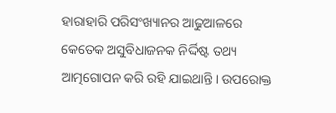ହାରାହାରି ପରିସଂଖ୍ୟାନର ଆଢୁଆଳରେ କେତେକ ଅସୁବିଧାଜନକ ନିର୍ଦ୍ଦିଷ୍ଟ ତଥ୍ୟ ଆତ୍ମଗୋପନ କରି ରହି ଯାଇଥାନ୍ତି। ଉପରୋକ୍ତ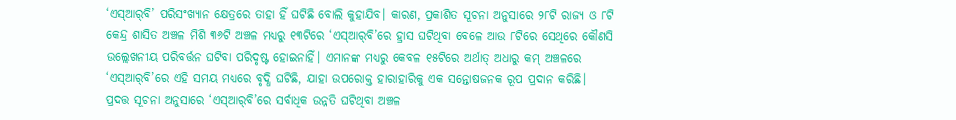‘ଏସ୍‌ଆର୍‌ବି’ ପରିସଂଖ୍ୟାନ କ୍ଷେତ୍ରରେ ତାହା ହିଁ ଘଟିଛି ବୋଲି କୁହାଯିବ। କାରଣ, ପ୍ରକାଶିତ ସୂଚନା ଅନୁସାରେ ୨୮ଟି ରାଜ୍ୟ ଓ ୮ଟି କେନ୍ଦ୍ର ଶାସିତ ଅଞ୍ଚଳ ମିଶି ୩୬ଟି ଅଞ୍ଚଳ ମଧ୍ୟରୁ ୧୩ଟିରେ ‘ଏସ୍‌ଆର୍‌ବି’ରେ ହ୍ରାସ ଘଟିଥିବା ବେଳେ ଆଉ ୮ଟିରେ ସେଥିରେ କୌଣସି ଉଲ୍ଲେଖନୀୟ ପରିବର୍ତ୍ତନ ଘଟିବା ପରିଦୃଷ୍ଟ ହୋଇନାହିଁ। ଏମାନଙ୍କ ମଧ୍ୟରୁ କେବଳ ୧୫ଟିରେ ଅର୍ଥାତ୍‌ ଅଧାରୁ କମ୍‌ ଅଞ୍ଚଳରେ ‘ଏସ୍‌ଆର୍‌ବି’ରେ ଏହି ସମୟ ମଧ୍ୟରେ ବୃଦ୍ଧି ଘଟିଛି, ଯାହା ଉପରୋକ୍ତ ହାରାହାରିକୁ ଏକ ସନ୍ତୋଷଜନକ ରୂପ ପ୍ରଦାନ କରିଛି।
ପ୍ରଦତ୍ତ ସୂଚନା ଅନୁସାରେ ‘ଏସ୍‌ଆର୍‌ବି’ରେ ସର୍ବାଧିକ ଉନ୍ନତି ଘଟିଥିବା ଅଞ୍ଚଳ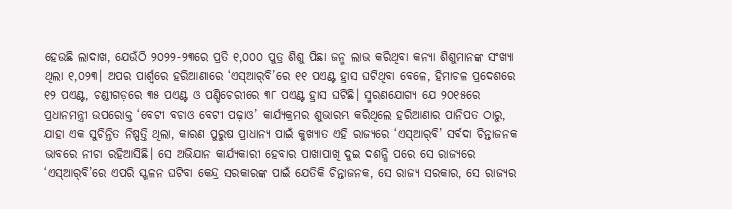ହେଉଛି ଲାଦାଖ, ଯେଉଁଠି ୨୦୨୨-୨୩ରେ ପ୍ରତି ୧,୦୦୦ ପୁତ୍ର ଶିଶୁ ପିଛା ଜନ୍ମ ଲାଭ କରିଥିବା କନ୍ୟା ଶିଶୁମାନଙ୍କ ସଂଖ୍ୟା ଥିଲା ୧,୦୨୩। ଅପର ପାର୍ଶ୍ବରେ ହରିଆଣାରେ ‘ଏସ୍‌ଆର୍‌ବି’ରେ ୧୧ ପଏଣ୍ଟ ହ୍ରାସ ଘଟିଥିବା ବେଳେ, ହିମାଚଳ ପ୍ରଦେଶରେ ୧୨ ପଏଣ୍ଟ, ଚଣ୍ଡୀଗଡ଼ରେ ୩୫ ପଏଣ୍ଟ ଓ ପଣ୍ଡିଚେରୀରେ ୩୮ ପଏଣ୍ଟ ହ୍ରାସ ଘଟିଛି। ସ୍ମରଣଯୋଗ୍ୟ ଯେ ୨୦୧୫ରେ ପ୍ରଧାନମନ୍ତ୍ରୀ ଉପରୋକ୍ତ ‘ବେଟୀ ବଚାଓ ବେଟୀ ପଢ଼ାଓ’ କାର୍ଯ୍ୟକ୍ରମର ଶୁଭାରମ୍ଭ କରିଥିଲେ ହରିଆଣାର ପାନିପତ ଠାରୁ, ଯାହା ଏକ ସୁଚିନ୍ତିତ ନିଷ୍ପତ୍ତି ଥିଲା, କାରଣ ପୁରୁଷ ପ୍ରାଧାନ୍ୟ ପାଇଁ କୁଖ୍ୟାତ ଏହି ରାଜ୍ୟରେ ‘ଏସ୍‌ଆର୍‌ବି’ ସର୍ବଦା ଚିନ୍ତାଜନକ ଭାବରେ ନୀଚା ରହିଆସିଛି। ସେ ଅଭିଯାନ କାର୍ଯ୍ୟକାରୀ ହେବାର ପାଖାପାଖି ଦୁଇ ଦଶନ୍ଧି ପରେ ସେ ରାଜ୍ୟରେ ‘ଏସ୍‌ଆର୍‌ବି’ରେ ଏପରି ସ୍ଖଳନ ଘଟିବା କେନ୍ଦ୍ର ସରକାରଙ୍କ ପାଇଁ ଯେତିକି ଚିନ୍ତାଜନକ, ସେ ରାଜ୍ୟ ସରକାର, ସେ ରାଜ୍ୟର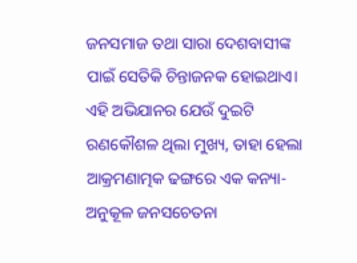ଜନସମାଜ ତଥା ସାରା ଦେଶବାସୀଙ୍କ ପାଇଁ ସେତିକି ଚିନ୍ତାଜନକ ହୋଇଥାଏ।
ଏହି ଅଭିଯାନର ଯେଉଁ ଦୁଇଟି ରଣକୌଶଳ ଥିଲା ମୁଖ୍ୟ, ତାହା ହେଲା ଆକ୍ରମଣାତ୍ମକ ଢଙ୍ଗରେ ଏକ କନ୍ୟା-ଅନୁକୂଳ ଜନସଚେତନା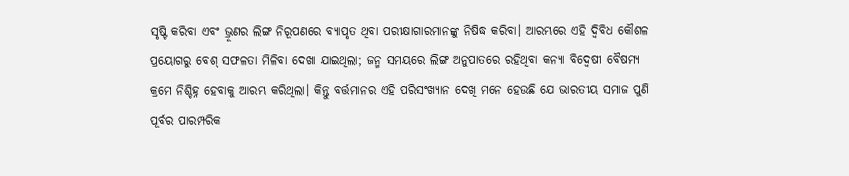ସୃଷ୍ଟି କରିବା ଏବଂ ଭ୍ରୂଣର ଲିଙ୍ଗ ନିରୂପଣରେ ବ୍ୟାପୃତ ଥିବା ପରୀକ୍ଷାଗାରମାନଙ୍କୁ ନିଷିଦ୍ଧ କରିବା। ଆରମ୍ଭରେ ଏହି ଦ୍ବିବିଧ କୌଶଳ ପ୍ରୟୋଗରୁ ବେଶ୍‌ ସଫଳତା ମିଳିବା ଦେଖା ଯାଇଥିଲା; ଜନ୍ମ ସମୟରେ ଲିଙ୍ଗ ଅନୁପାତରେ ରହିଥିବା କନ୍ୟା ବିଦ୍ବେଷୀ ବୈଷମ୍ୟ କ୍ରମେ ନିଶ୍ଚିହ୍ନ ହେବାକୁ ଆରମ୍ଭ କରିଥିଲା। କିନ୍ତୁ ବର୍ତ୍ତମାନର ଏହି ପରିସଂଖ୍ୟାନ ଦେଖି ମନେ ହେଉଛି ଯେ ଭାରତୀୟ ସମାଜ ପୁଣି ପୂର୍ବର ପାରମ୍ପରିକ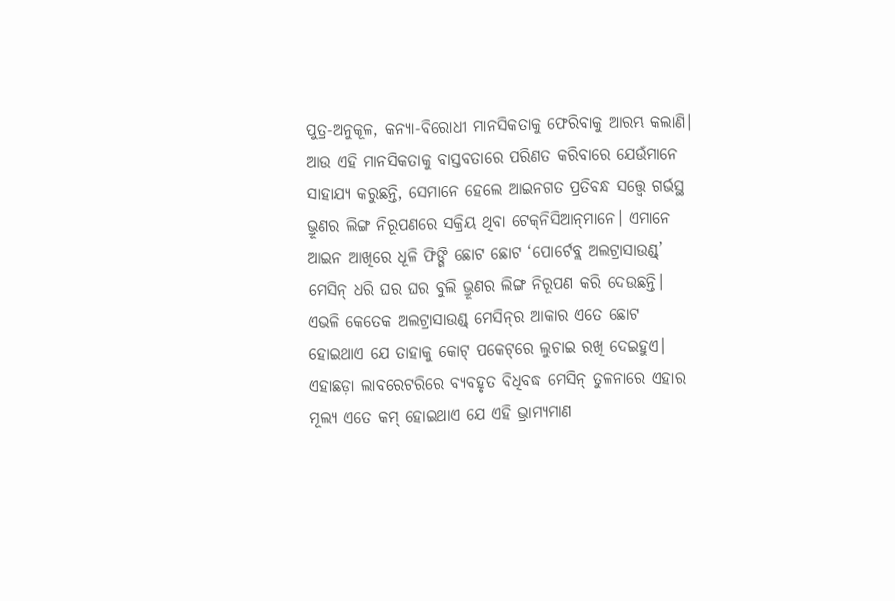ପୁତ୍ର-ଅନୁକୂଳ, କନ୍ୟା-ବିରୋଧୀ ମାନସିକତାକୁ ଫେରିବାକୁ ଆରମ୍ଭ କଲାଣି। ଆଉ ଏହି ମାନସିକତାକୁ ବାସ୍ତବତାରେ ପରିଣତ କରିବାରେ ଯେଉଁମାନେ ସାହାଯ୍ୟ କରୁଛନ୍ତି, ସେମାନେ ହେଲେ ଆଇନଗତ ପ୍ରତିବନ୍ଧ ସତ୍ତ୍ବେ ଗର୍ଭସ୍ଥ ଭ୍ରୂଣର ଲିଙ୍ଗ ନିରୂପଣରେ ସକ୍ରିୟ ଥିବା ଟେକ୍‌ନିସିଆନ୍‌ମାନେ। ଏମାନେ ଆଇନ ଆଖିରେ ଧୂଳି ଫିଙ୍ଗି ଛୋଟ ଛୋଟ ‘ପୋର୍ଟେବ୍ଲ ଅଲଟ୍ରାସାଉଣ୍ଡ୍‌’ ମେସିନ୍‌ ଧରି ଘର ଘର ବୁଲି ଭ୍ରୂଣର ଲିଙ୍ଗ ନିରୂପଣ କରି ଦେଉଛନ୍ତି। ଏଭଳି କେତେକ ଅଲଟ୍ରାସାଉଣ୍ଡ୍‌ ମେସିନ୍‌ର ଆକାର ଏତେ ଛୋଟ ହୋଇଥାଏ ଯେ ତାହାକୁ କୋଟ୍‌ ପକେଟ୍‌ରେ ଲୁଚାଇ ରଖି ଦେଇହୁଏ। ଏହାଛଡ଼ା ଲାବରେଟରିରେ ବ୍ୟବହୃତ ବିଧିବଦ୍ଧ ମେସିନ୍‌ ତୁଳନାରେ ଏହାର ମୂଲ୍ୟ ଏତେ କମ୍‌ ହୋଇଥାଏ ଯେ ଏହି ଭ୍ରାମ୍ୟମାଣ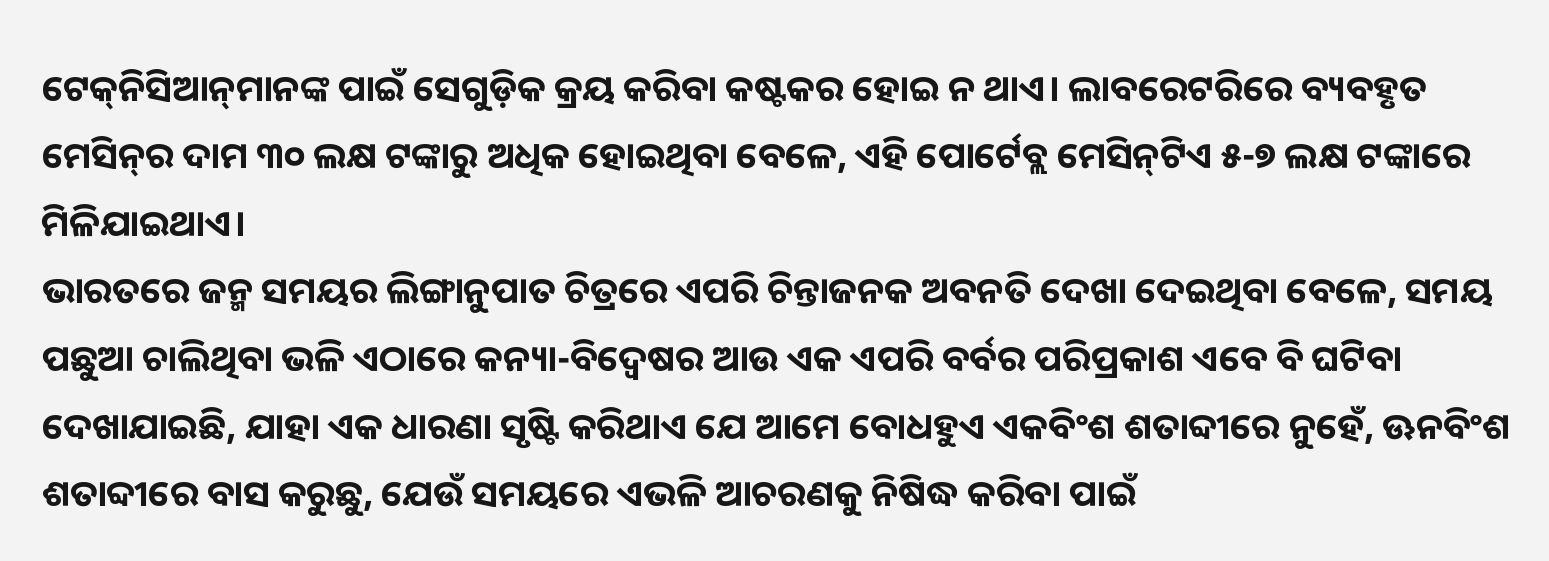ଟେକ୍‌ନିସିଆନ୍‌ମାନଙ୍କ ପାଇଁ ସେଗୁଡ଼ିକ କ୍ରୟ କରିବା କଷ୍ଟକର ହୋଇ ନ ଥାଏ। ଲାବରେଟରିରେ ବ୍ୟବହୃତ ମେସିନ୍‌ର ଦାମ ୩୦ ଲକ୍ଷ ଟଙ୍କାରୁ ଅଧିକ ହୋଇଥିବା ବେଳେ, ଏହି ପୋର୍ଟେବ୍ଲ ମେସିନ୍‌ଟିଏ ୫-୭ ଲକ୍ଷ ଟଙ୍କାରେ ମିଳିଯାଇଥାଏ।
ଭାରତରେ ଜନ୍ମ ସମୟର ଲିଙ୍ଗାନୁପାତ ଚିତ୍ରରେ ଏପରି ଚିନ୍ତାଜନକ ଅବନତି ଦେଖା ଦେଇଥିବା ବେଳେ, ସମୟ ପଛୁଆ ଚାଲିଥିବା ଭଳି ଏଠାରେ କନ୍ୟା-ବିଦ୍ବେଷର ଆଉ ଏକ ଏପରି ବର୍ବର ପରିପ୍ରକାଶ ଏବେ ବି ଘଟିବା ଦେଖାଯାଇଛି, ଯାହା ଏକ ଧାରଣା ସୃଷ୍ଟି କରିଥାଏ ଯେ ଆମେ ବୋଧହୁଏ ଏକବିଂଶ ଶତାବ୍ଦୀରେ ନୁହେଁ, ଊନବିଂଶ ଶତାବ୍ଦୀରେ ବାସ କରୁଛୁ, ଯେଉଁ ସମୟରେ ଏଭଳି ଆଚରଣକୁ ନିଷିଦ୍ଧ କରିବା ପାଇଁ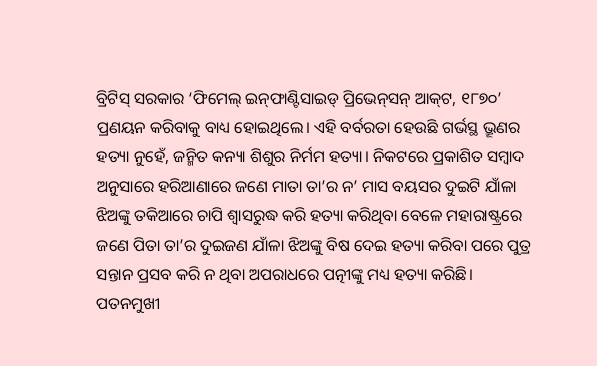ବ୍ରିଟିସ୍‌ ସରକାର ‘ଫିମେଲ୍‌ ଇନ୍‌ଫାଣ୍ଟିସାଇଡ୍‌ ପ୍ରିଭେନ୍‌ସନ୍‌ ଆକ୍‌ଟ, ୧୮୭୦’ ପ୍ରଣୟନ କରିବାକୁ ବାଧ୍ୟ ହୋଇଥିଲେ। ଏହି ବର୍ବରତା ହେଉଛି ଗର୍ଭସ୍ଥ ଭ୍ରୂଣର ହତ୍ୟା ନୁହେଁ, ଜନ୍ମିତ କନ୍ୟା ଶିଶୁର ନିର୍ମମ ହତ୍ୟା। ନିକଟରେ ପ୍ରକାଶିତ ସମ୍ବାଦ ଅନୁସାରେ ହରିଆଣାରେ ଜଣେ ମାତା ତା’ର ନ’ ମାସ ବୟସର ଦୁଇଟି ଯାଁଳା ଝିଅଙ୍କୁ ତକିଆରେ ଚାପି ଶ୍ବାସରୁଦ୍ଧ କରି ହତ୍ୟା କରିଥିବା ବେଳେ ମହାରାଷ୍ଟ୍ରରେ ଜଣେ ପିତା ତା’ର ଦୁଇଜଣ ଯାଁଳା ଝିଅଙ୍କୁ ବିଷ ଦେଇ ହତ୍ୟା କରିବା ପରେ ପୁତ୍ର ସନ୍ତାନ ପ୍ରସବ କରି ନ ଥିବା ଅପରାଧରେ ପତ୍ନୀଙ୍କୁ ମଧ୍ୟ ହତ୍ୟା କରିଛି।
ପତନମୁଖୀ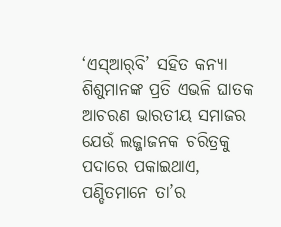‘ଏସ୍‌ଆର୍‌ବି’ ସହିତ କନ୍ୟା ଶିଶୁମାନଙ୍କ ପ୍ରତି ଏଭଳି ଘାତକ ଆଚରଣ ଭାରତୀୟ ସମାଜର ଯେଉଁ ଲଜ୍ଜାଜନକ ଚରିତ୍ରକୁ ପଦାରେ ପକାଇଥାଏ, ପଣ୍ଡିତମାନେ ତା’ର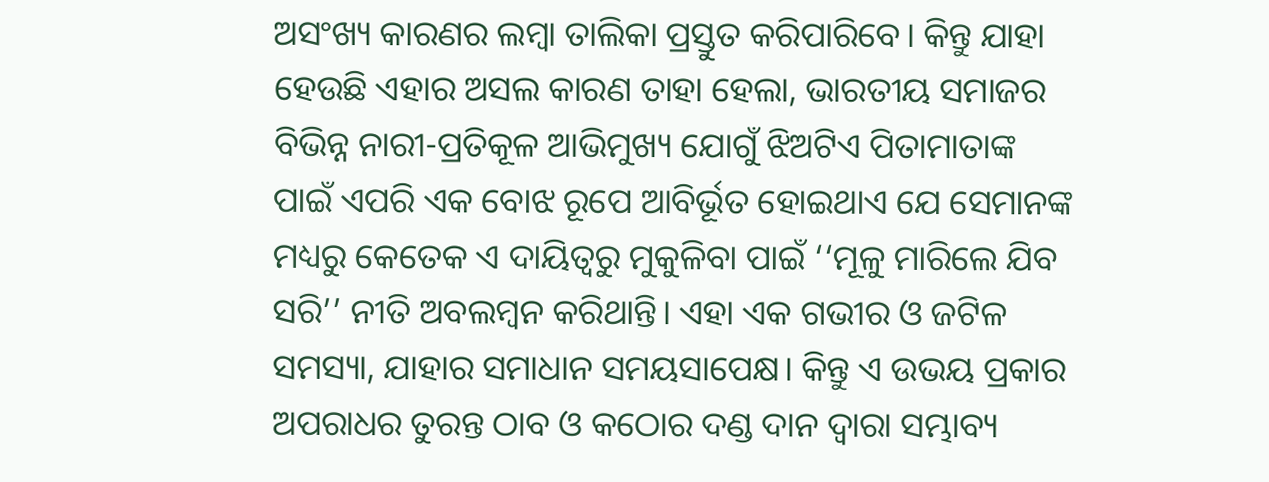ଅସଂଖ୍ୟ କାରଣର ଲମ୍ବା ତାଲିକା ପ୍ରସ୍ତୁତ କରିପାରିବେ। କିନ୍ତୁ ଯାହା ହେଉଛି ଏହାର ଅସଲ କାରଣ ତାହା ହେଲା, ଭାରତୀୟ ସମାଜର ବିଭିନ୍ନ ନାରୀ-ପ୍ରତିକୂଳ ଆଭିମୁଖ୍ୟ ଯୋଗୁଁ ଝିଅଟିଏ ପିତାମାତାଙ୍କ ପାଇଁ ଏପରି ଏକ ବୋଝ ରୂପେ ଆବିର୍ଭୂତ ହୋଇଥାଏ ଯେ ସେମାନଙ୍କ ମଧ୍ୟରୁ କେତେକ ଏ ଦାୟିତ୍ବରୁ ମୁକୁଳିବା ପାଇଁ ‘‘ମୂଳୁ ମାରିଲେ ଯିବ ସରି’’ ନୀତି ଅବଲମ୍ବନ କରିଥାନ୍ତି। ଏହା ଏକ ଗଭୀର ଓ ଜଟିଳ ସମସ୍ୟା, ଯାହାର ସମାଧାନ ସମୟସାପେକ୍ଷ। କିନ୍ତୁ ଏ ଉଭୟ ପ୍ରକାର ଅପରାଧର ତୁରନ୍ତ ଠାବ ଓ କଠୋର ଦଣ୍ଡ ଦାନ ଦ୍ବାରା ସମ୍ଭାବ୍ୟ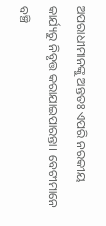ଅପରାଧୀମାନଙ୍କୁ ଅନ୍ତତଃ ଏପରି ନରକୀୟ କାର୍ଯ୍ୟରୁ ନିବୃତ୍ତ କରାଯାଇପାରନ୍ତା। ବେଟୀମାନେ ବଞ୍ଚି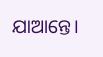ଯାଆନ୍ତେ।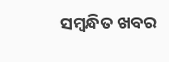ସମ୍ବନ୍ଧିତ ଖବର